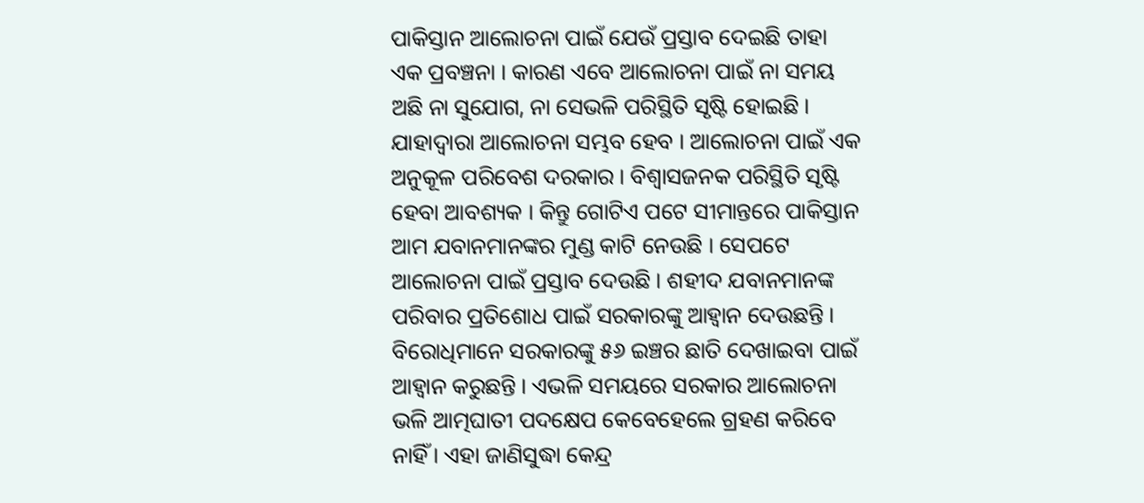ପାକିସ୍ତାନ ଆଲୋଚନା ପାଇଁ ଯେଉଁ ପ୍ରସ୍ତାବ ଦେଇଛି ତାହା ଏକ ପ୍ରବଞ୍ଚନା । କାରଣ ଏବେ ଆଲୋଚନା ପାଇଁ ନା ସମୟ ଅଛି ନା ସୁଯୋଗ, ନା ସେଭଳି ପରିସ୍ଥିତି ସୃଷ୍ଟି ହୋଇଛି । ଯାହାଦ୍ୱାରା ଆଲୋଚନା ସମ୍ଭବ ହେବ । ଆଲୋଚନା ପାଇଁ ଏକ ଅନୁକୂଳ ପରିବେଶ ଦରକାର । ବିଶ୍ୱାସଜନକ ପରିସ୍ଥିତି ସୃଷ୍ଟି ହେବା ଆବଶ୍ୟକ । କିନ୍ତୁ ଗୋଟିଏ ପଟେ ସୀମାନ୍ତରେ ପାକିସ୍ତାନ ଆମ ଯବାନମାନଙ୍କର ମୁଣ୍ଡ କାଟି ନେଉଛି । ସେପଟେ ଆଲୋଚନା ପାଇଁ ପ୍ରସ୍ତାବ ଦେଉଛି । ଶହୀଦ ଯବାନମାନଙ୍କ ପରିବାର ପ୍ରତିଶୋଧ ପାଇଁ ସରକାରଙ୍କୁ ଆହ୍ୱାନ ଦେଉଛନ୍ତି । ବିରୋଧିମାନେ ସରକାରଙ୍କୁ ୫୬ ଇଞ୍ଚର ଛାତି ଦେଖାଇବା ପାଇଁ ଆହ୍ୱାନ କରୁଛନ୍ତି । ଏଭଳି ସମୟରେ ସରକାର ଆଲୋଚନା ଭଳି ଆତ୍ମଘାତୀ ପଦକ୍ଷେପ କେବେହେଲେ ଗ୍ରହଣ କରିବେ ନାହିଁ । ଏହା ଜାଣିସୁଦ୍ଧା କେନ୍ଦ୍ର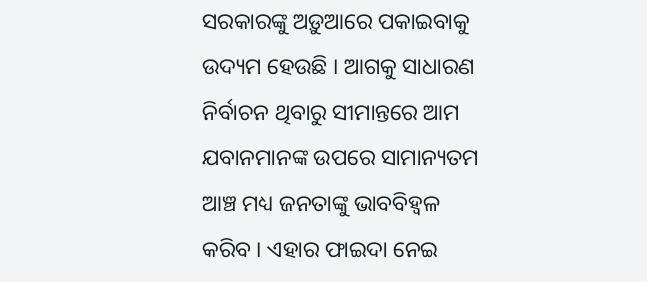ସରକାରଙ୍କୁ ଅଡ଼ୁଆରେ ପକାଇବାକୁ ଉଦ୍ୟମ ହେଉଛି । ଆଗକୁ ସାଧାରଣ ନିର୍ବାଚନ ଥିବାରୁ ସୀମାନ୍ତରେ ଆମ ଯବାନମାନଙ୍କ ଉପରେ ସାମାନ୍ୟତମ ଆଞ୍ଚ ମଧ୍ୟ ଜନତାଙ୍କୁ ଭାବବିହ୍ୱଳ କରିବ । ଏହାର ଫାଇଦା ନେଇ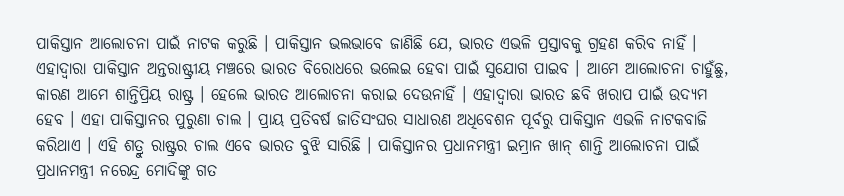ପାକିସ୍ତାନ ଆଲୋଚନା ପାଇଁ ନାଟକ କରୁଛି । ପାକିସ୍ତାନ ଭଲଭାବେ ଜାଣିଛି ଯେ, ଭାରତ ଏଭଳି ପ୍ରସ୍ତାବକୁ ଗ୍ରହଣ କରିବ ନାହିଁ । ଏହାଦ୍ୱାରା ପାକିସ୍ତାନ ଅନ୍ତରାଷ୍ଟ୍ରୀୟ ମଞ୍ଚରେ ଭାରତ ବିରୋଧରେ ଭଲେଇ ହେବା ପାଇଁ ସୁଯୋଗ ପାଇବ । ଆମେ ଆଲୋଚନା ଚାହୁଁଛୁ, କାରଣ ଆମେ ଶାନ୍ତିପ୍ରିୟ ରାଷ୍ଟ୍ର । ହେଲେ ଭାରତ ଆଲୋଚନା କରାଇ ଦେଉନାହିଁ । ଏହାଦ୍ୱାରା ଭାରତ ଛବି ଖରାପ ପାଇଁ ଉଦ୍ୟମ ହେବ । ଏହା ପାକିସ୍ତାନର ପୁରୁଣା ଚାଲ । ପ୍ରାୟ ପ୍ରତିବର୍ଷ ଜାତିସଂଘର ସାଧାରଣ ଅଧିବେଶନ ପୂର୍ବରୁ ପାକିସ୍ତାନ ଏଭଳି ନାଟକବାଜି କରିଥାଏ । ଏହି ଶତ୍ରୁ ରାଷ୍ଟ୍ରର ଚାଲ ଏବେ ଭାରତ ବୁଝି ସାରିଛି । ପାକିସ୍ତାନର ପ୍ରଧାନମନ୍ତ୍ରୀ ଇମ୍ରାନ ଖାନ୍ ଶାନ୍ତି ଆଲୋଚନା ପାଇଁ ପ୍ରଧାନମନ୍ତ୍ରୀ ନରେନ୍ଦ୍ର ମୋଦିଙ୍କୁ ଗତ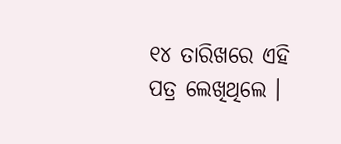୧୪ ତାରିଖରେ ଏହି ପତ୍ର ଲେଖିଥିଲେ ।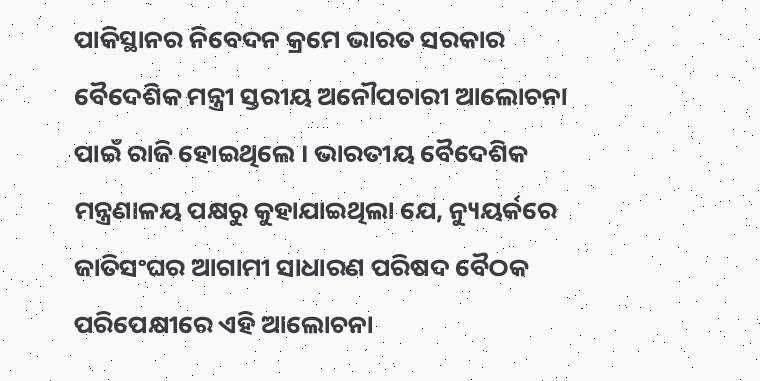ପାକିସ୍ଥାନର ନିବେଦନ କ୍ରମେ ଭାରତ ସରକାର ବୈଦେଶିକ ମନ୍ତ୍ରୀ ସ୍ତରୀୟ ଅନୌପଚାରୀ ଆଲୋଚନା ପାଇଁ ରାଜି ହୋଇଥିଲେ । ଭାରତୀୟ ବୈଦେଶିକ ମନ୍ତ୍ରଣାଳୟ ପକ୍ଷରୁ କୁହାଯାଇଥିଲା ଯେ, ନ୍ୟୁୟର୍କରେ ଜାତିସଂଘର ଆଗାମୀ ସାଧାରଣ ପରିଷଦ ବୈଠକ ପରିପେକ୍ଷୀରେ ଏହି ଆଲୋଚନା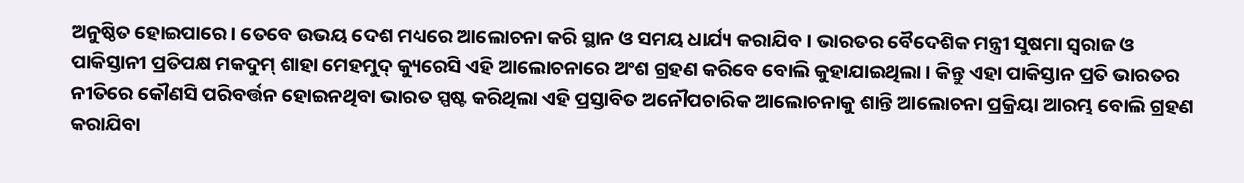ଅନୁଷ୍ଠିତ ହୋଇପାରେ । ତେବେ ଉଭୟ ଦେଶ ମଧ୍ୟରେ ଆଲୋଚନା କରି ସ୍ଥାନ ଓ ସମୟ ଧାର୍ଯ୍ୟ କରାଯିବ । ଭାରତର ବୈଦେଶିକ ମନ୍ତ୍ରୀ ସୁଷମା ସ୍ୱରାଜ ଓ ପାକିସ୍ତାନୀ ପ୍ରତିପକ୍ଷ ମକଦୁମ୍ ଶାହା ମେହମୁଦ୍ କ୍ୟୁରେସି ଏହି ଆଲୋଚନାରେ ଅଂଶ ଗ୍ରହଣ କରିବେ ବୋଲି କୁହାଯାଇଥିଲା । କିନ୍ତୁ ଏହା ପାକିସ୍ତାନ ପ୍ରତି ଭାରତର ନୀତିରେ କୌଣସି ପରିବର୍ତ୍ତନ ହୋଇନଥିବା ଭାରତ ସ୍ପଷ୍ଟ କରିଥିଲା ଏହି ପ୍ରସ୍ତାବିତ ଅନୌପଚାରିକ ଆଲୋଚନାକୁ ଶାନ୍ତି ଆଲୋଚନା ପ୍ରକ୍ରିୟା ଆରମ୍ଭ ବୋଲି ଗ୍ରହଣ କରାଯିବା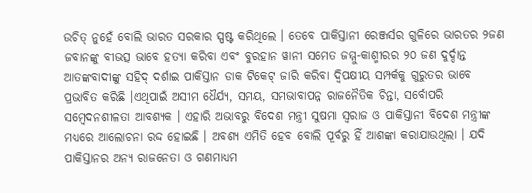ଉଚିତ୍ ନୁହେଁ ବୋଲି ଭାରତ ସରକାର ସ୍ପଷ୍ଟ କରିଥିଲେ । ତେବେ ପାକିସ୍ତାନୀ ରେଞ୍ଜର୍ସର ଗୁଳିରେ ଭାରତର ୨ଜଣ ଜବାନଙ୍କୁ ବୀଭତ୍ସ ଭାବେ ହତ୍ୟା କରିବା ଏବଂ ବୁରହାନ ୱାନୀ ସମେତ ଜମ୍ମୁ-କାଶ୍ମୀରର ୨୦ ଜଣ ଦୁର୍ଦ୍ଦାନ୍ତ ଆତଙ୍କବାଦୀଙ୍କୁ ସହିଦ୍ ଦର୍ଶାଇ ପାକିସ୍ତାନ ଡାକ ଟିକେଟ୍ ଜାରି କରିବା ଦ୍ୱିପକ୍ଷୀୟ ସମ୍ପର୍କକୁ ଗୁରୁତର ଭାବେ ପ୍ରଭାବିତ କରିଛି ।ଏଥିପାଇଁ ଅସୀମ ଧୈର୍ଯ୍ୟ, ସମୟ, ସମଭାବାପନ୍ନ ରାଜନୈତିକ ଚିନ୍ତା, ସର୍ବୋପରି ସମ୍ବେଦନଶୀଳତା ଆବଶ୍ୟକ । ଏହାରି ଅଭାବରୁ ବିଦେଶ ମନ୍ତ୍ରୀ ସୁଷମା ସ୍ୱରାଜ ଓ ପାକିସ୍ତାନୀ ବିଦେଶ ମନ୍ତ୍ରୀଙ୍କ ମଧ୍ୟରେ ଆଲୋଚନା ରଦ୍ଦ ହୋଇଛି । ଅବଶ୍ୟ ଏମିତି ହେବ ବୋଲି ପୂର୍ବରୁ ହିଁ ଆଶଙ୍କା କରାଯାଉଥିଲା । ଯଦି ପାକିସ୍ତାନର ଅନ୍ୟ ରାଜନେତା ଓ ଗଣମାଧ୍ୟମ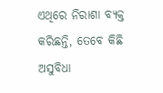ଏଥିରେ ନିରାଶା ବ୍ୟକ୍ତ କରିଛନ୍ତି, ତେବେ କିଛି ଅସୁବିଧା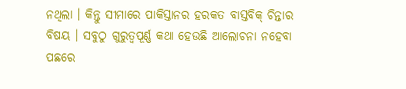ନଥିଲା । କିନ୍ତୁ ସୀମାରେ ପାକିସ୍ତାନର ହରକତ ବାସ୍ତବିକ୍ ଚିନ୍ତାର ବିଷୟ । ସବୁଠୁ ଗୁରୁତ୍ୱପୂର୍ଣ୍ଣ କଥା ହେଉଛି ଆଲୋଚନା ନହେବା ପଛରେ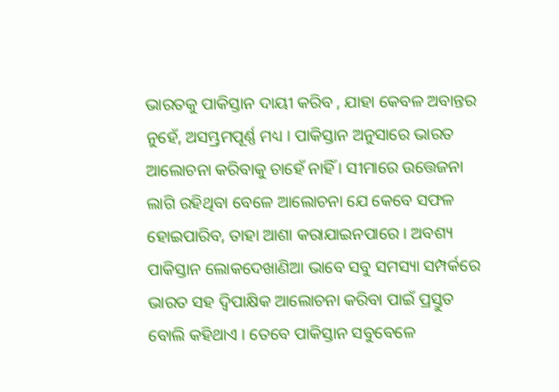ଭାରତକୁ ପାକିସ୍ତାନ ଦାୟୀ କରିବ , ଯାହା କେବଳ ଅବାନ୍ତର ନୁହେଁ, ଅସମ୍ଭ୍ରମପୂର୍ଣ୍ଣ ମଧ୍ୟ । ପାକିସ୍ତାନ ଅନୁସାରେ ଭାରତ ଆଲୋଚନା କରିବାକୁ ଚାହେଁ ନାହିଁ । ସୀମାରେ ଉତ୍ତେଜନା ଲାଗି ରହିଥିବା ବେଳେ ଆଲୋଚନା ଯେ କେବେ ସଫଳ ହୋଇପାରିବ, ତାହା ଆଶା କରାଯାଇନପାରେ । ଅବଶ୍ୟ ପାକିସ୍ତାନ ଲୋକଦେଖାଣିଆ ଭାବେ ସବୁ ସମସ୍ୟା ସମ୍ପର୍କରେ ଭାରତ ସହ ଦ୍ୱିପାକ୍ଷିକ ଆଲୋଚନା କରିବା ପାଇଁ ପ୍ରସ୍ତୁତ ବୋଲି କହିଥାଏ । ତେବେ ପାକିସ୍ତାନ ସବୁବେଳେ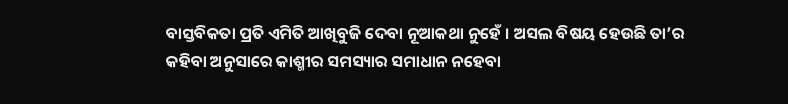ବାସ୍ତବିକତା ପ୍ରତି ଏମିତି ଆଖିବୁଜି ଦେବା ନୂଆକଥା ନୁହେଁ । ଅସଲ ବିଷୟ ହେଉଛି ତା’ର କହିବା ଅନୁସାରେ କାଶ୍ମୀର ସମସ୍ୟାର ସମାଧାନ ନହେବା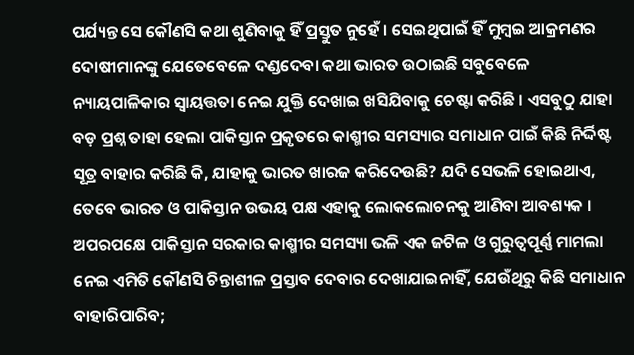ପର୍ଯ୍ୟନ୍ତ ସେ କୌଣସି କଥା ଶୁଣିବାକୁ ହିଁ ପ୍ରସ୍ତୁତ ନୁହେଁ । ସେଇଥିପାଇଁ ହିଁ ମୁମ୍ବଇ ଆକ୍ରମଣର ଦୋଷୀମାନଙ୍କୁ ଯେତେବେଳେ ଦଣ୍ଡଦେବା କଥା ଭାରତ ଉଠାଇଛି ସବୁବେଳେ ନ୍ୟାୟପାଳିକାର ସ୍ୱାୟତ୍ତତା ନେଇ ଯୁକ୍ତି ଦେଖାଇ ଖସିଯିବାକୁ ଚେଷ୍ଟା କରିଛି । ଏସବୁଠୁ ଯାହା ବଡ଼ ପ୍ରଶ୍ନ ତାହା ହେଲା ପାକିସ୍ତାନ ପ୍ରକୃତରେ କାଶ୍ମୀର ସମସ୍ୟାର ସମାଧାନ ପାଇଁ କିଛି ନିର୍ଦ୍ଦିଷ୍ଟ ସୂତ୍ର ବାହାର କରିଛି କି, ଯାହାକୁ ଭାରତ ଖାରଜ କରିଦେଉଛି? ଯଦି ସେଭଳି ହୋଇଥାଏ, ତେବେ ଭାରତ ଓ ପାକିସ୍ତାନ ଉଭୟ ପକ୍ଷ ଏହାକୁ ଲୋକଲୋଚନକୁ ଆଣିବା ଆବଶ୍ୟକ । ଅପରପକ୍ଷେ ପାକିସ୍ତାନ ସରକାର କାଶ୍ମୀର ସମସ୍ୟା ଭଳି ଏକ ଜଟିଳ ଓ ଗୁରୁତ୍ୱପୂର୍ଣ୍ଣ ମାମଲା ନେଇ ଏମିତି କୌଣସି ଚିନ୍ତାଶୀଳ ପ୍ରସ୍ତାବ ଦେବାର ଦେଖାଯାଇନାହିଁ, ଯେଉଁଥିରୁ କିଛି ସମାଧାନ ବାହାରିପାରିବ;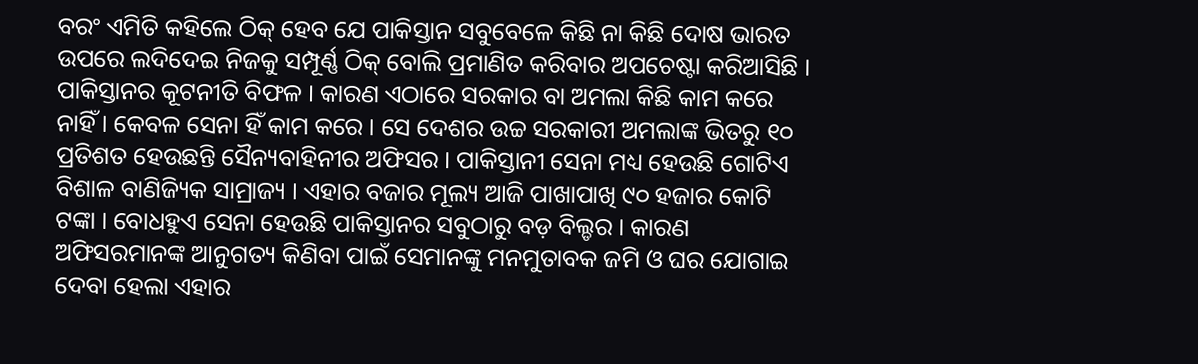ବରଂ ଏମିତି କହିଲେ ଠିକ୍ ହେବ ଯେ ପାକିସ୍ତାନ ସବୁବେଳେ କିଛି ନା କିଛି ଦୋଷ ଭାରତ ଉପରେ ଲଦିଦେଇ ନିଜକୁ ସମ୍ପୂର୍ଣ୍ଣ ଠିକ୍ ବୋଲି ପ୍ରମାଣିତ କରିବାର ଅପଚେଷ୍ଟା କରିଆସିଛି । ପାକିସ୍ତାନର କୂଟନୀତି ବିଫଳ । କାରଣ ଏଠାରେ ସରକାର ବା ଅମଲା କିଛି କାମ କରେ ନାହିଁ । କେବଳ ସେନା ହିଁ କାମ କରେ । ସେ ଦେଶର ଉଚ୍ଚ ସରକାରୀ ଅମଲାଙ୍କ ଭିତରୁ ୧୦ ପ୍ରତିଶତ ହେଉଛନ୍ତି ସୈନ୍ୟବାହିନୀର ଅଫିସର । ପାକିସ୍ତାନୀ ସେନା ମଧ୍ୟ ହେଉଛି ଗୋଟିଏ ବିଶାଳ ବାଣିଜ୍ୟିକ ସାମ୍ରାଜ୍ୟ । ଏହାର ବଜାର ମୂଲ୍ୟ ଆଜି ପାଖାପାଖି ୯୦ ହଜାର କୋଟି ଟଙ୍କା । ବୋଧହୁଏ ସେନା ହେଉଛି ପାକିସ୍ତାନର ସବୁଠାରୁ ବଡ଼ ବିଲ୍ଡର । କାରଣ ଅଫିସରମାନଙ୍କ ଆନୁଗତ୍ୟ କିଣିବା ପାଇଁ ସେମାନଙ୍କୁ ମନମୁତାବକ ଜମି ଓ ଘର ଯୋଗାଇ ଦେବା ହେଲା ଏହାର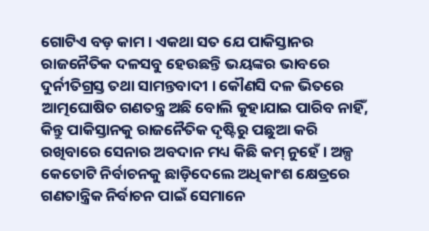ଗୋଟିଏ ବଡ଼ କାମ । ଏକଥା ସତ ଯେ ପାକିସ୍ତାନର ରାଜନୈତିକ ଦଳସବୁ ହେଉଛନ୍ତି ଭୟଙ୍କର ଭାବରେ ଦୁର୍ନୀତିଗ୍ରସ୍ତ ତଥା ସାମନ୍ତବାଦୀ । କୌଣସି ଦଳ ଭିତରେ ଆତ୍ମଘୋଷିତ ଗଣତନ୍ତ୍ର ଅଛି ବୋଲି କୁହାଯାଇ ପାରିବ ନାହିଁ, କିନ୍ତୁ ପାକିସ୍ତାନକୁ ରାଜନୈତିକ ଦୃଷ୍ଟିରୁ ପଛୁଆ କରି ରଖିବାରେ ସେନାର ଅବଦାନ ମଧ୍ୟ କିଛି କମ୍ ନୁହେଁ । ଅଳ୍ପ କେତୋଟି ନିର୍ବାଚନକୁ ଛାଡ଼ିଦେଲେ ଅଧିକାଂଶ କ୍ଷେତ୍ରରେ ଗଣତାନ୍ତ୍ରିକ ନିର୍ବାଚନ ପାଇଁ ସେମାନେ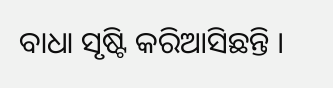ବାଧା ସୃଷ୍ଟି କରିଆସିଛନ୍ତି ।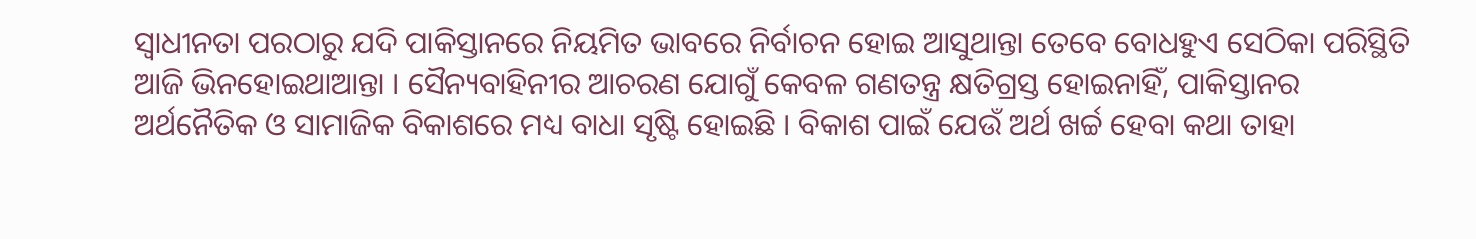ସ୍ୱାଧୀନତା ପରଠାରୁ ଯଦି ପାକିସ୍ତାନରେ ନିୟମିତ ଭାବରେ ନିର୍ବାଚନ ହୋଇ ଆସୁଥାନ୍ତା ତେବେ ବୋଧହୁଏ ସେଠିକା ପରିସ୍ଥିତି ଆଜି ଭିନହୋଇଥାଆନ୍ତା । ସୈନ୍ୟବାହିନୀର ଆଚରଣ ଯୋଗୁଁ କେବଳ ଗଣତନ୍ତ୍ର କ୍ଷତିଗ୍ରସ୍ତ ହୋଇନାହିଁ, ପାକିସ୍ତାନର ଅର୍ଥନୈତିକ ଓ ସାମାଜିକ ବିକାଶରେ ମଧ୍ୟ ବାଧା ସୃଷ୍ଟି ହୋଇଛି । ବିକାଶ ପାଇଁ ଯେଉଁ ଅର୍ଥ ଖର୍ଚ୍ଚ ହେବା କଥା ତାହା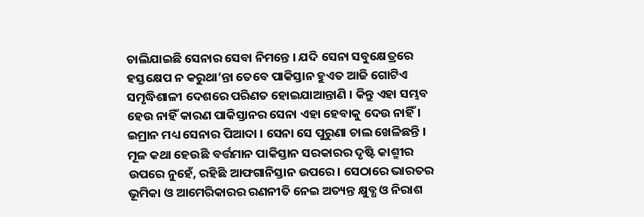ଚାଲିଯାଇଛି ସେନାର ସେବା ନିମନ୍ତେ । ଯଦି ସେନା ସବୁକ୍ଷେତ୍ରରେ ହସ୍ତକ୍ଷେପ ନ କରୁଥା’ନ୍ତା ତେବେ ପାକିସ୍ତାନ ହୁଏତ ଆଜି ଗୋଟିଏ ସମୃଦ୍ଧିଶାଳୀ ଦେଶରେ ପରିଣତ ହୋଇଯାଆନ୍ତାଣି । କିନ୍ତୁ ଏହା ସମ୍ଭବ ହେଉ ନାହିଁ କାରଣ ପାକିସ୍ତାନର ସେନା ଏହା ହେବାକୁ ଦେଉ ନାହିଁ । ଇମ୍ରାନ ମଧ୍ୟ ସେନାର ପିଆଦା । ସେନା ସେ ପୁରୁଣା ଚାଲ ଖେଳିଛନ୍ତି । ମୂଳ କଥା ହେଉଛି ବର୍ତ୍ତମାନ ପାକିସ୍ତାନ ସରକାରର ଦୃଷ୍ଟି କାଶ୍ମୀର ଉପରେ ନୁହେଁ, ରହିଛି ଆଫଗାନିସ୍ତାନ ଉପରେ । ସେଠାରେ ଭାରତର ଭୂମିକା ଓ ଆମେରିକାରର ରଣନୀତି ନେଇ ଅତ୍ୟନ୍ତ କ୍ଷୁବ୍ଧ ଓ ନିରାଶ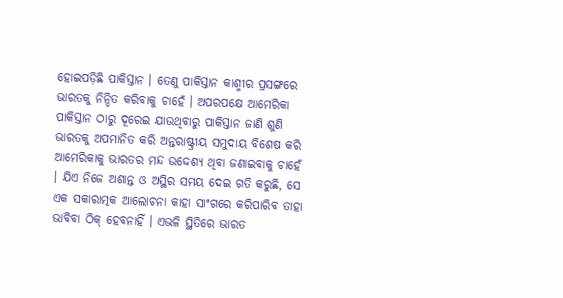ହୋଇପଡ଼ିଛି ପାକିସ୍ତାନ । ତେଣୁ ପାକିସ୍ତାନ କାଶ୍ମୀର ପ୍ରସଙ୍ଗରେ ଭାରତକୁ ନିନ୍ଦିତ କରିବାକୁ ଚାହେଁ । ଅପରପକ୍ଷେ ଆମେରିକା ପାକିସ୍ତାନ ଠାରୁ ଦୂରେଇ ଯାଉଥିବାରୁ ପାକିସ୍ତାନ ଜାଣି ଶୁଣି ଭାରତକୁ ଅପମାନିତ କରି ଅନ୍ତରାଷ୍ଟ୍ରୀୟ ସମୁଦାୟ ବିଶେଷ କରି ଆମେରିକାକୁ ଭାରତର ମନ୍ଦ ଉଦ୍ଦେଶ୍ୟ ଥିବା ଜଣାଇବାକୁ ଚାହେଁ । ଯିଏ ନିଜେ ଅଶାନ୍ତ ଓ ଅସ୍ଥିର ସମୟ ଦେଇ ଗତି କରୁଛି, ସେ ଏକ ସକାରାତ୍ମକ ଆଲୋଚନା କାହା ସାଂଗରେ କରିପାରିବ ତାହା ଭାବିବା ଠିକ୍ ହେବନାହିଁ । ଏଭଳି ସ୍ଥିତିରେ ଭାରତ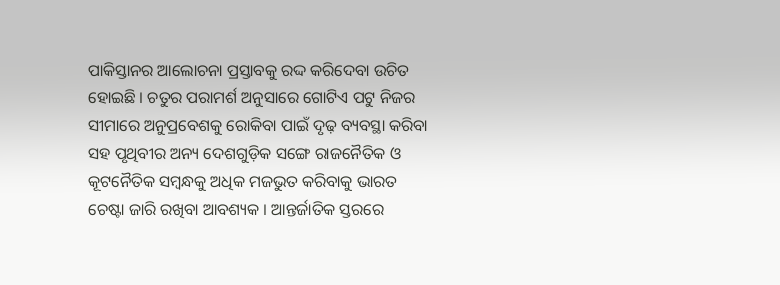ପାକିସ୍ତାନର ଆଲୋଚନା ପ୍ରସ୍ତାବକୁ ରଦ୍ଦ କରିଦେବା ଉଚିତ ହୋଇଛି । ଚତୁର ପରାମର୍ଶ ଅନୁସାରେ ଗୋଟିଏ ପଟୁ ନିଜର ସୀମାରେ ଅନୁପ୍ରବେଶକୁ ରୋକିବା ପାଇଁ ଦୃଢ଼ ବ୍ୟବସ୍ଥା କରିବା ସହ ପୃଥିବୀର ଅନ୍ୟ ଦେଶଗୁଡ଼ିକ ସଙ୍ଗେ ରାଜନୈତିକ ଓ କୂଟନୈତିକ ସମ୍ବନ୍ଧକୁ ଅଧିକ ମଜଭୁତ କରିବାକୁ ଭାରତ ଚେଷ୍ଟା ଜାରି ରଖିବା ଆବଶ୍ୟକ । ଆନ୍ତର୍ଜାତିକ ସ୍ତରରେ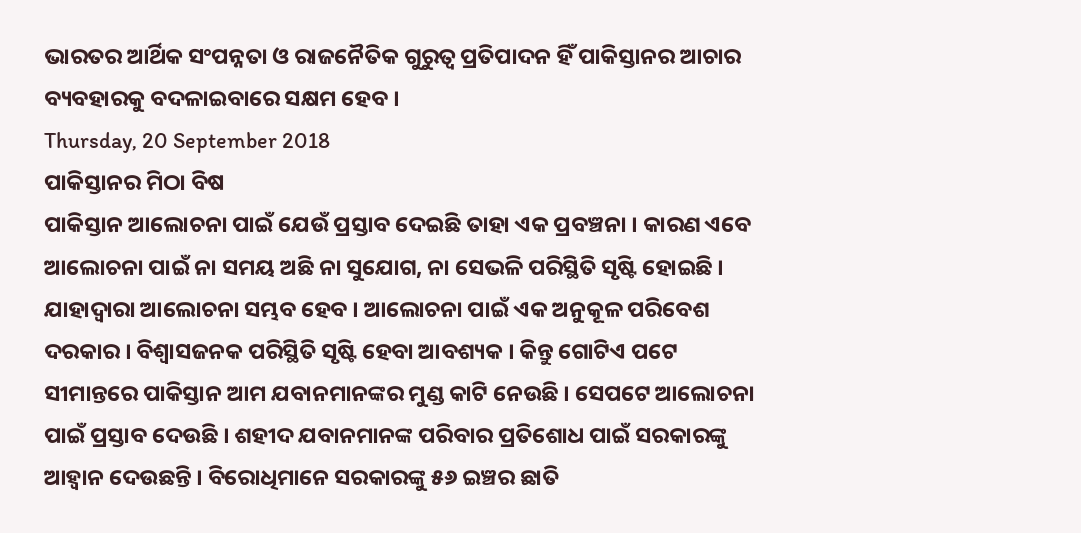ଭାରତର ଆର୍ଥିକ ସଂପନ୍ନତା ଓ ରାଜନୈତିକ ଗୁରୁତ୍ୱ ପ୍ରତିପାଦନ ହିଁ ପାକିସ୍ତାନର ଆଚାର ବ୍ୟବହାରକୁ ବଦଳାଇବାରେ ସକ୍ଷମ ହେବ ।
Thursday, 20 September 2018
ପାକିସ୍ତାନର ମିଠା ବିଷ
ପାକିସ୍ତାନ ଆଲୋଚନା ପାଇଁ ଯେଉଁ ପ୍ରସ୍ତାବ ଦେଇଛି ତାହା ଏକ ପ୍ରବଞ୍ଚନା । କାରଣ ଏବେ ଆଲୋଚନା ପାଇଁ ନା ସମୟ ଅଛି ନା ସୁଯୋଗ, ନା ସେଭଳି ପରିସ୍ଥିତି ସୃଷ୍ଟି ହୋଇଛି । ଯାହାଦ୍ୱାରା ଆଲୋଚନା ସମ୍ଭବ ହେବ । ଆଲୋଚନା ପାଇଁ ଏକ ଅନୁକୂଳ ପରିବେଶ ଦରକାର । ବିଶ୍ୱାସଜନକ ପରିସ୍ଥିତି ସୃଷ୍ଟି ହେବା ଆବଶ୍ୟକ । କିନ୍ତୁ ଗୋଟିଏ ପଟେ ସୀମାନ୍ତରେ ପାକିସ୍ତାନ ଆମ ଯବାନମାନଙ୍କର ମୁଣ୍ଡ କାଟି ନେଉଛି । ସେପଟେ ଆଲୋଚନା ପାଇଁ ପ୍ରସ୍ତାବ ଦେଉଛି । ଶହୀଦ ଯବାନମାନଙ୍କ ପରିବାର ପ୍ରତିଶୋଧ ପାଇଁ ସରକାରଙ୍କୁ ଆହ୍ୱାନ ଦେଉଛନ୍ତି । ବିରୋଧିମାନେ ସରକାରଙ୍କୁ ୫୬ ଇଞ୍ଚର ଛାତି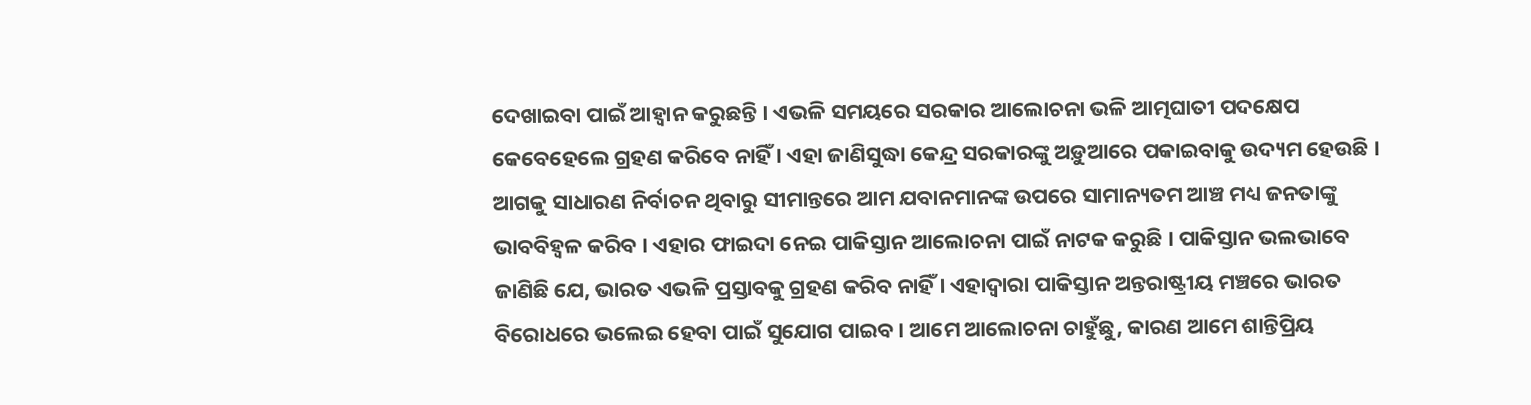ଦେଖାଇବା ପାଇଁ ଆହ୍ୱାନ କରୁଛନ୍ତି । ଏଭଳି ସମୟରେ ସରକାର ଆଲୋଚନା ଭଳି ଆତ୍ମଘାତୀ ପଦକ୍ଷେପ କେବେହେଲେ ଗ୍ରହଣ କରିବେ ନାହିଁ । ଏହା ଜାଣିସୁଦ୍ଧା କେନ୍ଦ୍ର ସରକାରଙ୍କୁ ଅଡ଼ୁଆରେ ପକାଇବାକୁ ଉଦ୍ୟମ ହେଉଛି । ଆଗକୁ ସାଧାରଣ ନିର୍ବାଚନ ଥିବାରୁ ସୀମାନ୍ତରେ ଆମ ଯବାନମାନଙ୍କ ଉପରେ ସାମାନ୍ୟତମ ଆଞ୍ଚ ମଧ୍ୟ ଜନତାଙ୍କୁ ଭାବବିହ୍ୱଳ କରିବ । ଏହାର ଫାଇଦା ନେଇ ପାକିସ୍ତାନ ଆଲୋଚନା ପାଇଁ ନାଟକ କରୁଛି । ପାକିସ୍ତାନ ଭଲଭାବେ ଜାଣିଛି ଯେ, ଭାରତ ଏଭଳି ପ୍ରସ୍ତାବକୁ ଗ୍ରହଣ କରିବ ନାହିଁ । ଏହାଦ୍ୱାରା ପାକିସ୍ତାନ ଅନ୍ତରାଷ୍ଟ୍ରୀୟ ମଞ୍ଚରେ ଭାରତ ବିରୋଧରେ ଭଲେଇ ହେବା ପାଇଁ ସୁଯୋଗ ପାଇବ । ଆମେ ଆଲୋଚନା ଚାହୁଁଛୁ, କାରଣ ଆମେ ଶାନ୍ତିପ୍ରିୟ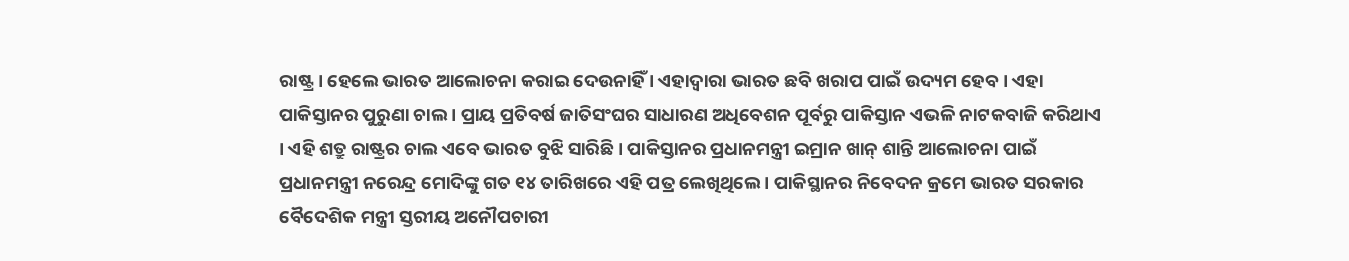ରାଷ୍ଟ୍ର । ହେଲେ ଭାରତ ଆଲୋଚନା କରାଇ ଦେଉନାହିଁ । ଏହାଦ୍ୱାରା ଭାରତ ଛବି ଖରାପ ପାଇଁ ଉଦ୍ୟମ ହେବ । ଏହା ପାକିସ୍ତାନର ପୁରୁଣା ଚାଲ । ପ୍ରାୟ ପ୍ରତିବର୍ଷ ଜାତିସଂଘର ସାଧାରଣ ଅଧିବେଶନ ପୂର୍ବରୁ ପାକିସ୍ତାନ ଏଭଳି ନାଟକବାଜି କରିଥାଏ । ଏହି ଶତ୍ରୁ ରାଷ୍ଟ୍ରର ଚାଲ ଏବେ ଭାରତ ବୁଝି ସାରିଛି । ପାକିସ୍ତାନର ପ୍ରଧାନମନ୍ତ୍ରୀ ଇମ୍ରାନ ଖାନ୍ ଶାନ୍ତି ଆଲୋଚନା ପାଇଁ ପ୍ରଧାନମନ୍ତ୍ରୀ ନରେନ୍ଦ୍ର ମୋଦିଙ୍କୁ ଗତ ୧୪ ତାରିଖରେ ଏହି ପତ୍ର ଲେଖିଥିଲେ । ପାକିସ୍ଥାନର ନିବେଦନ କ୍ରମେ ଭାରତ ସରକାର ବୈଦେଶିକ ମନ୍ତ୍ରୀ ସ୍ତରୀୟ ଅନୌପଚାରୀ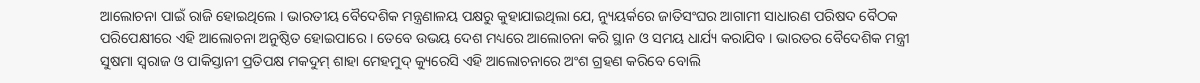ଆଲୋଚନା ପାଇଁ ରାଜି ହୋଇଥିଲେ । ଭାରତୀୟ ବୈଦେଶିକ ମନ୍ତ୍ରଣାଳୟ ପକ୍ଷରୁ କୁହାଯାଇଥିଲା ଯେ, ନ୍ୟୁୟର୍କରେ ଜାତିସଂଘର ଆଗାମୀ ସାଧାରଣ ପରିଷଦ ବୈଠକ ପରିପେକ୍ଷୀରେ ଏହି ଆଲୋଚନା ଅନୁଷ୍ଠିତ ହୋଇପାରେ । ତେବେ ଉଭୟ ଦେଶ ମଧ୍ୟରେ ଆଲୋଚନା କରି ସ୍ଥାନ ଓ ସମୟ ଧାର୍ଯ୍ୟ କରାଯିବ । ଭାରତର ବୈଦେଶିକ ମନ୍ତ୍ରୀ ସୁଷମା ସ୍ୱରାଜ ଓ ପାକିସ୍ତାନୀ ପ୍ରତିପକ୍ଷ ମକଦୁମ୍ ଶାହା ମେହମୁଦ୍ କ୍ୟୁରେସି ଏହି ଆଲୋଚନାରେ ଅଂଶ ଗ୍ରହଣ କରିବେ ବୋଲି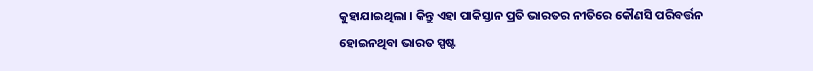କୁହାଯାଇଥିଲା । କିନ୍ତୁ ଏହା ପାକିସ୍ତାନ ପ୍ରତି ଭାରତର ନୀତିରେ କୌଣସି ପରିବର୍ତ୍ତନ ହୋଇନଥିବା ଭାରତ ସ୍ପଷ୍ଟ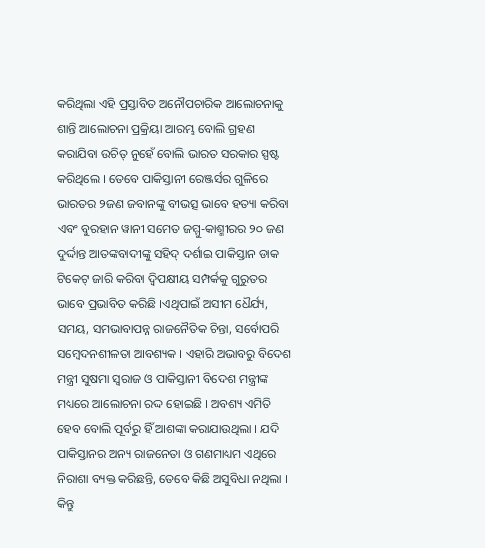କରିଥିଲା ଏହି ପ୍ରସ୍ତାବିତ ଅନୌପଚାରିକ ଆଲୋଚନାକୁ ଶାନ୍ତି ଆଲୋଚନା ପ୍ରକ୍ରିୟା ଆରମ୍ଭ ବୋଲି ଗ୍ରହଣ କରାଯିବା ଉଚିତ୍ ନୁହେଁ ବୋଲି ଭାରତ ସରକାର ସ୍ପଷ୍ଟ କରିଥିଲେ । ତେବେ ପାକିସ୍ତାନୀ ରେଞ୍ଜର୍ସର ଗୁଳିରେ ଭାରତର ୨ଜଣ ଜବାନଙ୍କୁ ବୀଭତ୍ସ ଭାବେ ହତ୍ୟା କରିବା ଏବଂ ବୁରହାନ ୱାନୀ ସମେତ ଜମ୍ମୁ-କାଶ୍ମୀରର ୨୦ ଜଣ ଦୁର୍ଦ୍ଦାନ୍ତ ଆତଙ୍କବାଦୀଙ୍କୁ ସହିଦ୍ ଦର୍ଶାଇ ପାକିସ୍ତାନ ଡାକ ଟିକେଟ୍ ଜାରି କରିବା ଦ୍ୱିପକ୍ଷୀୟ ସମ୍ପର୍କକୁ ଗୁରୁତର ଭାବେ ପ୍ରଭାବିତ କରିଛି ।ଏଥିପାଇଁ ଅସୀମ ଧୈର୍ଯ୍ୟ, ସମୟ, ସମଭାବାପନ୍ନ ରାଜନୈତିକ ଚିନ୍ତା, ସର୍ବୋପରି ସମ୍ବେଦନଶୀଳତା ଆବଶ୍ୟକ । ଏହାରି ଅଭାବରୁ ବିଦେଶ ମନ୍ତ୍ରୀ ସୁଷମା ସ୍ୱରାଜ ଓ ପାକିସ୍ତାନୀ ବିଦେଶ ମନ୍ତ୍ରୀଙ୍କ ମଧ୍ୟରେ ଆଲୋଚନା ରଦ୍ଦ ହୋଇଛି । ଅବଶ୍ୟ ଏମିତି ହେବ ବୋଲି ପୂର୍ବରୁ ହିଁ ଆଶଙ୍କା କରାଯାଉଥିଲା । ଯଦି ପାକିସ୍ତାନର ଅନ୍ୟ ରାଜନେତା ଓ ଗଣମାଧ୍ୟମ ଏଥିରେ ନିରାଶା ବ୍ୟକ୍ତ କରିଛନ୍ତି, ତେବେ କିଛି ଅସୁବିଧା ନଥିଲା । କିନ୍ତୁ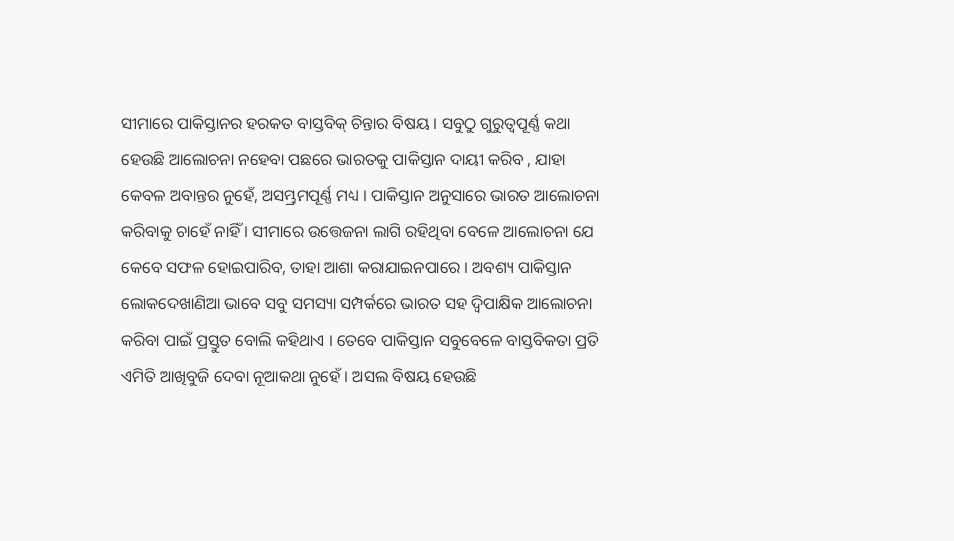ସୀମାରେ ପାକିସ୍ତାନର ହରକତ ବାସ୍ତବିକ୍ ଚିନ୍ତାର ବିଷୟ । ସବୁଠୁ ଗୁରୁତ୍ୱପୂର୍ଣ୍ଣ କଥା ହେଉଛି ଆଲୋଚନା ନହେବା ପଛରେ ଭାରତକୁ ପାକିସ୍ତାନ ଦାୟୀ କରିବ , ଯାହା କେବଳ ଅବାନ୍ତର ନୁହେଁ, ଅସମ୍ଭ୍ରମପୂର୍ଣ୍ଣ ମଧ୍ୟ । ପାକିସ୍ତାନ ଅନୁସାରେ ଭାରତ ଆଲୋଚନା କରିବାକୁ ଚାହେଁ ନାହିଁ । ସୀମାରେ ଉତ୍ତେଜନା ଲାଗି ରହିଥିବା ବେଳେ ଆଲୋଚନା ଯେ କେବେ ସଫଳ ହୋଇପାରିବ, ତାହା ଆଶା କରାଯାଇନପାରେ । ଅବଶ୍ୟ ପାକିସ୍ତାନ ଲୋକଦେଖାଣିଆ ଭାବେ ସବୁ ସମସ୍ୟା ସମ୍ପର୍କରେ ଭାରତ ସହ ଦ୍ୱିପାକ୍ଷିକ ଆଲୋଚନା କରିବା ପାଇଁ ପ୍ରସ୍ତୁତ ବୋଲି କହିଥାଏ । ତେବେ ପାକିସ୍ତାନ ସବୁବେଳେ ବାସ୍ତବିକତା ପ୍ରତି ଏମିତି ଆଖିବୁଜି ଦେବା ନୂଆକଥା ନୁହେଁ । ଅସଲ ବିଷୟ ହେଉଛି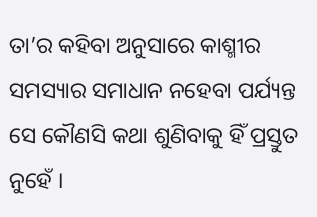ତା’ର କହିବା ଅନୁସାରେ କାଶ୍ମୀର ସମସ୍ୟାର ସମାଧାନ ନହେବା ପର୍ଯ୍ୟନ୍ତ ସେ କୌଣସି କଥା ଶୁଣିବାକୁ ହିଁ ପ୍ରସ୍ତୁତ ନୁହେଁ ।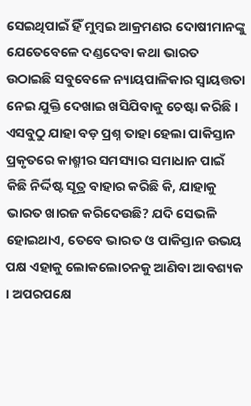ସେଇଥିପାଇଁ ହିଁ ମୁମ୍ବଇ ଆକ୍ରମଣର ଦୋଷୀମାନଙ୍କୁ ଯେତେବେଳେ ଦଣ୍ଡଦେବା କଥା ଭାରତ ଉଠାଇଛି ସବୁବେଳେ ନ୍ୟାୟପାଳିକାର ସ୍ୱାୟତ୍ତତା ନେଇ ଯୁକ୍ତି ଦେଖାଇ ଖସିଯିବାକୁ ଚେଷ୍ଟା କରିଛି । ଏସବୁଠୁ ଯାହା ବଡ଼ ପ୍ରଶ୍ନ ତାହା ହେଲା ପାକିସ୍ତାନ ପ୍ରକୃତରେ କାଶ୍ମୀର ସମସ୍ୟାର ସମାଧାନ ପାଇଁ କିଛି ନିର୍ଦ୍ଦିଷ୍ଟ ସୂତ୍ର ବାହାର କରିଛି କି, ଯାହାକୁ ଭାରତ ଖାରଜ କରିଦେଉଛି? ଯଦି ସେଭଳି ହୋଇଥାଏ, ତେବେ ଭାରତ ଓ ପାକିସ୍ତାନ ଉଭୟ ପକ୍ଷ ଏହାକୁ ଲୋକଲୋଚନକୁ ଆଣିବା ଆବଶ୍ୟକ । ଅପରପକ୍ଷେ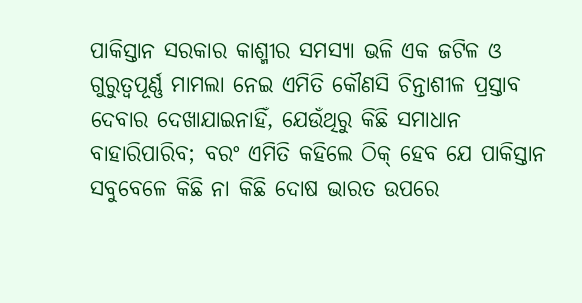ପାକିସ୍ତାନ ସରକାର କାଶ୍ମୀର ସମସ୍ୟା ଭଳି ଏକ ଜଟିଳ ଓ ଗୁରୁତ୍ୱପୂର୍ଣ୍ଣ ମାମଲା ନେଇ ଏମିତି କୌଣସି ଚିନ୍ତାଶୀଳ ପ୍ରସ୍ତାବ ଦେବାର ଦେଖାଯାଇନାହିଁ, ଯେଉଁଥିରୁ କିଛି ସମାଧାନ ବାହାରିପାରିବ; ବରଂ ଏମିତି କହିଲେ ଠିକ୍ ହେବ ଯେ ପାକିସ୍ତାନ ସବୁବେଳେ କିଛି ନା କିଛି ଦୋଷ ଭାରତ ଉପରେ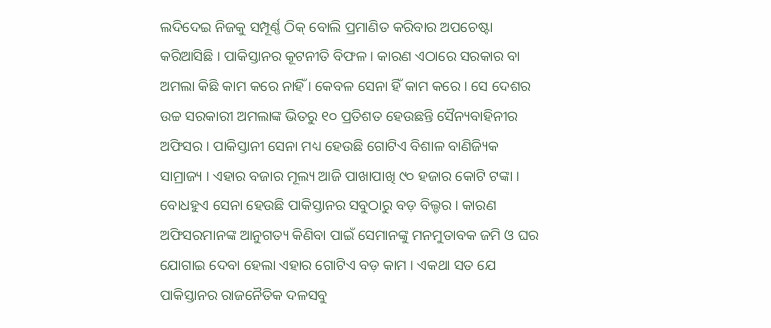ଲଦିଦେଇ ନିଜକୁ ସମ୍ପୂର୍ଣ୍ଣ ଠିକ୍ ବୋଲି ପ୍ରମାଣିତ କରିବାର ଅପଚେଷ୍ଟା କରିଆସିଛି । ପାକିସ୍ତାନର କୂଟନୀତି ବିଫଳ । କାରଣ ଏଠାରେ ସରକାର ବା ଅମଲା କିଛି କାମ କରେ ନାହିଁ । କେବଳ ସେନା ହିଁ କାମ କରେ । ସେ ଦେଶର ଉଚ୍ଚ ସରକାରୀ ଅମଲାଙ୍କ ଭିତରୁ ୧୦ ପ୍ରତିଶତ ହେଉଛନ୍ତି ସୈନ୍ୟବାହିନୀର ଅଫିସର । ପାକିସ୍ତାନୀ ସେନା ମଧ୍ୟ ହେଉଛି ଗୋଟିଏ ବିଶାଳ ବାଣିଜ୍ୟିକ ସାମ୍ରାଜ୍ୟ । ଏହାର ବଜାର ମୂଲ୍ୟ ଆଜି ପାଖାପାଖି ୯୦ ହଜାର କୋଟି ଟଙ୍କା । ବୋଧହୁଏ ସେନା ହେଉଛି ପାକିସ୍ତାନର ସବୁଠାରୁ ବଡ଼ ବିଲ୍ଡର । କାରଣ ଅଫିସରମାନଙ୍କ ଆନୁଗତ୍ୟ କିଣିବା ପାଇଁ ସେମାନଙ୍କୁ ମନମୁତାବକ ଜମି ଓ ଘର ଯୋଗାଇ ଦେବା ହେଲା ଏହାର ଗୋଟିଏ ବଡ଼ କାମ । ଏକଥା ସତ ଯେ ପାକିସ୍ତାନର ରାଜନୈତିକ ଦଳସବୁ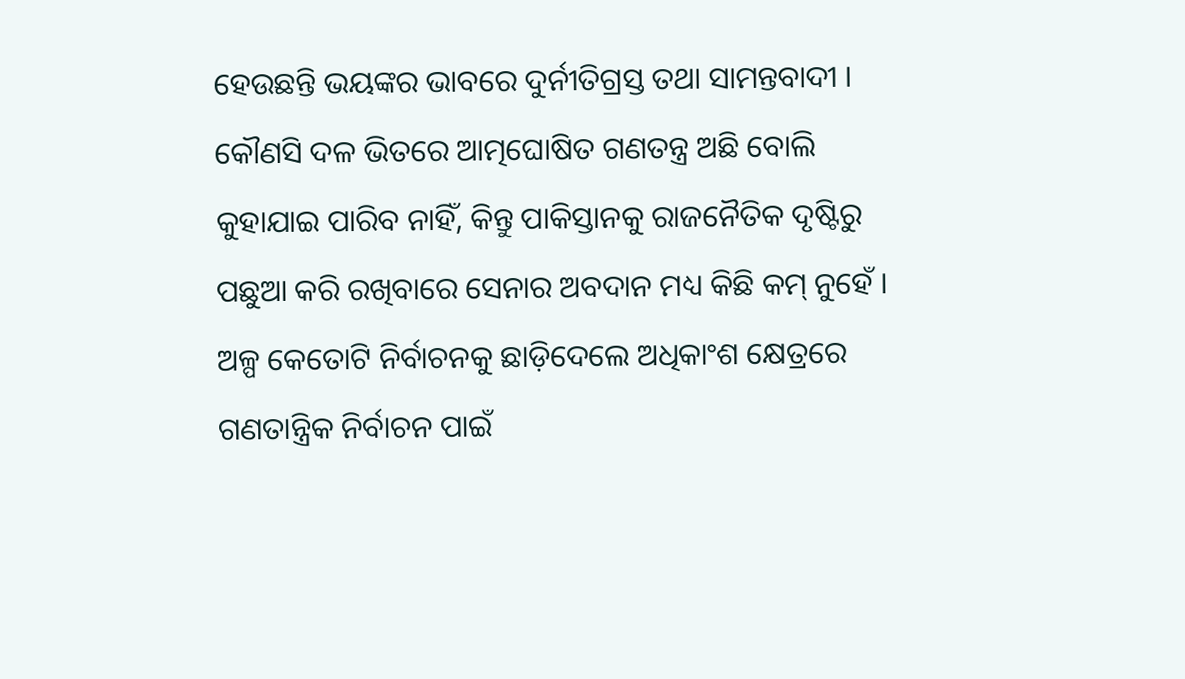ହେଉଛନ୍ତି ଭୟଙ୍କର ଭାବରେ ଦୁର୍ନୀତିଗ୍ରସ୍ତ ତଥା ସାମନ୍ତବାଦୀ । କୌଣସି ଦଳ ଭିତରେ ଆତ୍ମଘୋଷିତ ଗଣତନ୍ତ୍ର ଅଛି ବୋଲି କୁହାଯାଇ ପାରିବ ନାହିଁ, କିନ୍ତୁ ପାକିସ୍ତାନକୁ ରାଜନୈତିକ ଦୃଷ୍ଟିରୁ ପଛୁଆ କରି ରଖିବାରେ ସେନାର ଅବଦାନ ମଧ୍ୟ କିଛି କମ୍ ନୁହେଁ । ଅଳ୍ପ କେତୋଟି ନିର୍ବାଚନକୁ ଛାଡ଼ିଦେଲେ ଅଧିକାଂଶ କ୍ଷେତ୍ରରେ ଗଣତାନ୍ତ୍ରିକ ନିର୍ବାଚନ ପାଇଁ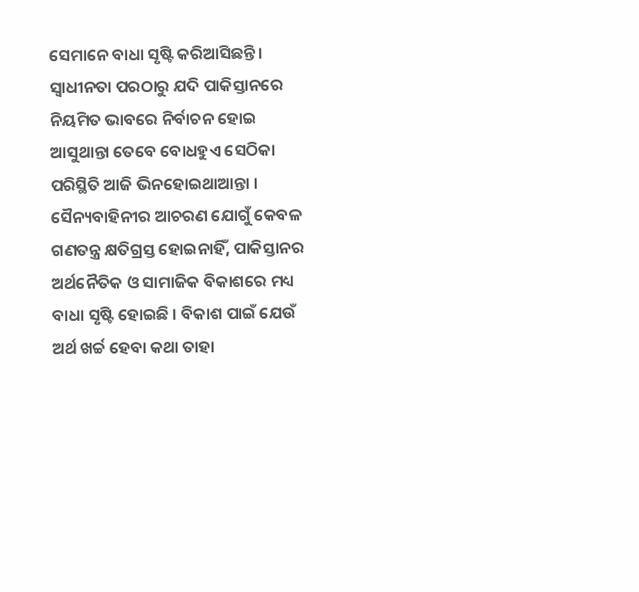ସେମାନେ ବାଧା ସୃଷ୍ଟି କରିଆସିଛନ୍ତି । ସ୍ୱାଧୀନତା ପରଠାରୁ ଯଦି ପାକିସ୍ତାନରେ ନିୟମିତ ଭାବରେ ନିର୍ବାଚନ ହୋଇ ଆସୁଥାନ୍ତା ତେବେ ବୋଧହୁଏ ସେଠିକା ପରିସ୍ଥିତି ଆଜି ଭିନହୋଇଥାଆନ୍ତା । ସୈନ୍ୟବାହିନୀର ଆଚରଣ ଯୋଗୁଁ କେବଳ ଗଣତନ୍ତ୍ର କ୍ଷତିଗ୍ରସ୍ତ ହୋଇନାହିଁ, ପାକିସ୍ତାନର ଅର୍ଥନୈତିକ ଓ ସାମାଜିକ ବିକାଶରେ ମଧ୍ୟ ବାଧା ସୃଷ୍ଟି ହୋଇଛି । ବିକାଶ ପାଇଁ ଯେଉଁ ଅର୍ଥ ଖର୍ଚ୍ଚ ହେବା କଥା ତାହା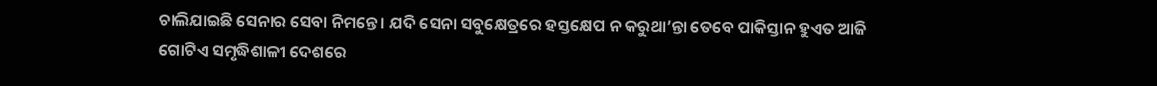ଚାଲିଯାଇଛି ସେନାର ସେବା ନିମନ୍ତେ । ଯଦି ସେନା ସବୁକ୍ଷେତ୍ରରେ ହସ୍ତକ୍ଷେପ ନ କରୁଥା’ନ୍ତା ତେବେ ପାକିସ୍ତାନ ହୁଏତ ଆଜି ଗୋଟିଏ ସମୃଦ୍ଧିଶାଳୀ ଦେଶରେ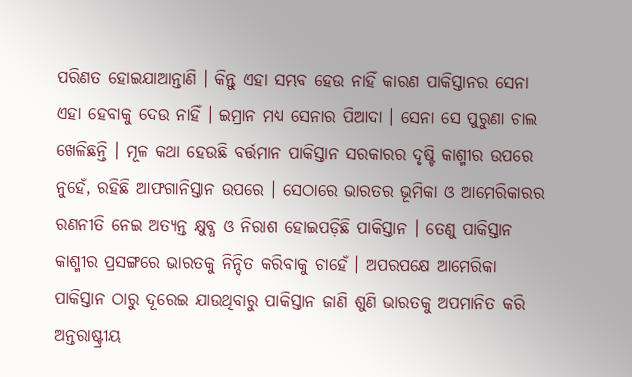ପରିଣତ ହୋଇଯାଆନ୍ତାଣି । କିନ୍ତୁ ଏହା ସମ୍ଭବ ହେଉ ନାହିଁ କାରଣ ପାକିସ୍ତାନର ସେନା ଏହା ହେବାକୁ ଦେଉ ନାହିଁ । ଇମ୍ରାନ ମଧ୍ୟ ସେନାର ପିଆଦା । ସେନା ସେ ପୁରୁଣା ଚାଲ ଖେଳିଛନ୍ତି । ମୂଳ କଥା ହେଉଛି ବର୍ତ୍ତମାନ ପାକିସ୍ତାନ ସରକାରର ଦୃଷ୍ଟି କାଶ୍ମୀର ଉପରେ ନୁହେଁ, ରହିଛି ଆଫଗାନିସ୍ତାନ ଉପରେ । ସେଠାରେ ଭାରତର ଭୂମିକା ଓ ଆମେରିକାରର ରଣନୀତି ନେଇ ଅତ୍ୟନ୍ତ କ୍ଷୁବ୍ଧ ଓ ନିରାଶ ହୋଇପଡ଼ିଛି ପାକିସ୍ତାନ । ତେଣୁ ପାକିସ୍ତାନ କାଶ୍ମୀର ପ୍ରସଙ୍ଗରେ ଭାରତକୁ ନିନ୍ଦିତ କରିବାକୁ ଚାହେଁ । ଅପରପକ୍ଷେ ଆମେରିକା ପାକିସ୍ତାନ ଠାରୁ ଦୂରେଇ ଯାଉଥିବାରୁ ପାକିସ୍ତାନ ଜାଣି ଶୁଣି ଭାରତକୁ ଅପମାନିତ କରି ଅନ୍ତରାଷ୍ଟ୍ରୀୟ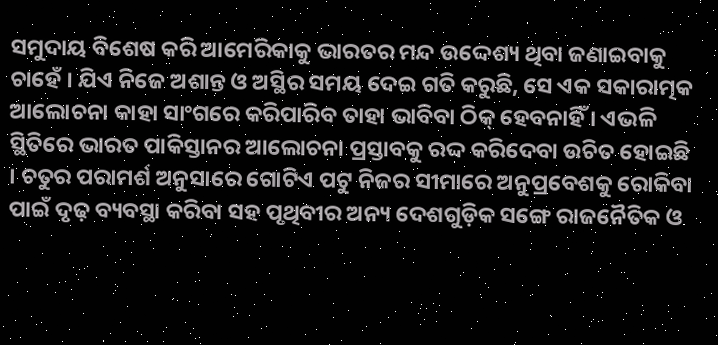ସମୁଦାୟ ବିଶେଷ କରି ଆମେରିକାକୁ ଭାରତର ମନ୍ଦ ଉଦ୍ଦେଶ୍ୟ ଥିବା ଜଣାଇବାକୁ ଚାହେଁ । ଯିଏ ନିଜେ ଅଶାନ୍ତ ଓ ଅସ୍ଥିର ସମୟ ଦେଇ ଗତି କରୁଛି, ସେ ଏକ ସକାରାତ୍ମକ ଆଲୋଚନା କାହା ସାଂଗରେ କରିପାରିବ ତାହା ଭାବିବା ଠିକ୍ ହେବନାହିଁ । ଏଭଳି ସ୍ଥିତିରେ ଭାରତ ପାକିସ୍ତାନର ଆଲୋଚନା ପ୍ରସ୍ତାବକୁ ରଦ୍ଦ କରିଦେବା ଉଚିତ ହୋଇଛି । ଚତୁର ପରାମର୍ଶ ଅନୁସାରେ ଗୋଟିଏ ପଟୁ ନିଜର ସୀମାରେ ଅନୁପ୍ରବେଶକୁ ରୋକିବା ପାଇଁ ଦୃଢ଼ ବ୍ୟବସ୍ଥା କରିବା ସହ ପୃଥିବୀର ଅନ୍ୟ ଦେଶଗୁଡ଼ିକ ସଙ୍ଗେ ରାଜନୈତିକ ଓ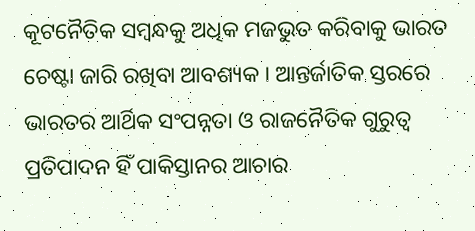କୂଟନୈତିକ ସମ୍ବନ୍ଧକୁ ଅଧିକ ମଜଭୁତ କରିବାକୁ ଭାରତ ଚେଷ୍ଟା ଜାରି ରଖିବା ଆବଶ୍ୟକ । ଆନ୍ତର୍ଜାତିକ ସ୍ତରରେ ଭାରତର ଆର୍ଥିକ ସଂପନ୍ନତା ଓ ରାଜନୈତିକ ଗୁରୁତ୍ୱ ପ୍ରତିପାଦନ ହିଁ ପାକିସ୍ତାନର ଆଚାର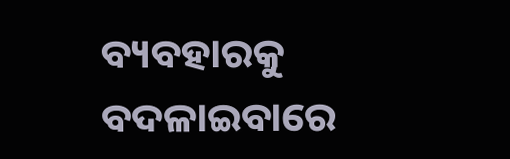ବ୍ୟବହାରକୁ ବଦଳାଇବାରେ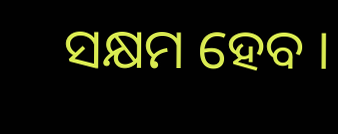ସକ୍ଷମ ହେବ ।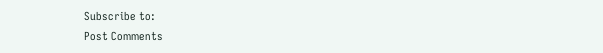Subscribe to:
Post Comments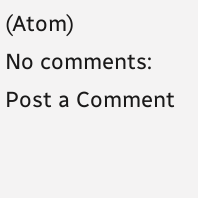(Atom)
No comments:
Post a Comment